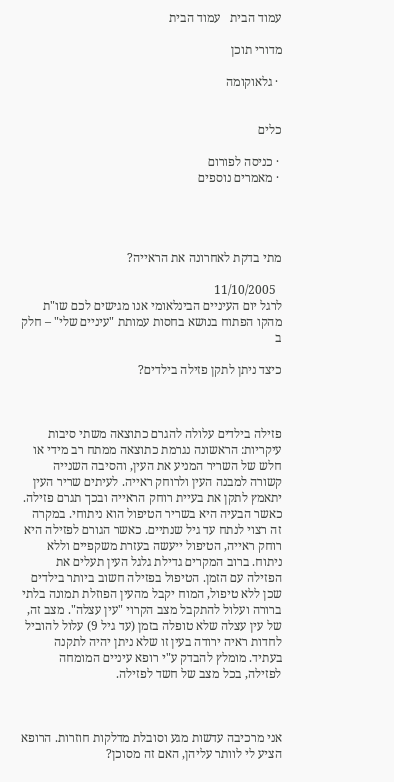עמוד הבית   עמוד הבית

מדורי תוכן

 · גלאוקומה


כלים

 · כניסה לפורום
 · מאמרים נוספים




מתי בדקת לאחרונה את הראייה?

  11/10/2005
לרגל יום העיניים הבינלאומי אנו מגישים לכם שו"ת מהקו הפתוח בנושא בחסות עמותת "עיניים שלי" – חלק ב

כיצד ניתן לתקן פזילה בילדים?



פזילה בילדים עלולה להגרם כתוצאה משתי סיבות עיקריות: הראשונה נגרמת כתוצאה ממתח רב מידי או חלש של השריר המניע את העין, והסיבה השנייה קשורה למבנה העין ולרוחק ראייה. לעיתים שריר העין יתאמץ לתקן את בעיית רוחק הראייה ובכך תגרם פזילה. כאשר הבעיה היא בשריר הטיפול הוא ניתוחי. במקרה זה רצוי לנתח עד גיל שנתיים. כאשר הגורם לפזילה היא רוחק ראייה, הטיפול ייעשה בעזרת משקפיים וללא ניתוח. ברוב המקרים גדילת גלגל העין תעלים את הפזילה עם הזמן. הטיפול בפזילה חשוב ביותר בילדים שכן ללא טיפול, המוח יקבל מהעין הפוזלת תמונה בלתי ברורה ועלול להתקבל מצב הקרוי "עין עצלה". מצב זה, של עין עצלה שלא טופלה בזמן (עד גיל 9) עלול להוביל לחדות ראיה ירודה בעין זו שלא ניתן יהיה לתקנה בעתיד. מומלץ להבדק ע"י רופא עיניים המומחה לפזילה, בכל מצב של חשד לפזילה.



אני מרכיבה עדשות מגע וסובלת מדלקות חוזרות. הרופא הציע לי לוותר עליהן, האם זה מסוכן?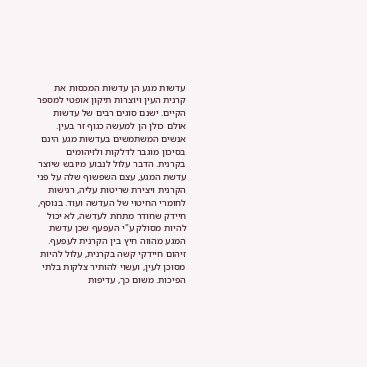עדשות מגע הן עדשות המכסות את קרנית העין ויוצרות תיקון אופטי למספר הקיים. ישנם סוגים רבים של עדשות אולם כולן הן למעשה כגוף זר בעין. אנשים המשתמשים בעדשות מגע הינם בסיכון מוגבר לדלקות ולזיהומים בקרנית. הדבר עלול לנבוע מיובש שיוצר עדשת המגע, עצם השפשוף שלה על פני הקרנית ויצירת שריטות עליה, רגישות לחומרי החיטוי של העדשה ועוד. בנוסף, חיידק שחודר מתחת לעדשה, לא יכול להיות מסולק ע"י העפעף שכן עדשת המגע מהווה חיץ בין הקרנית לעפעף. זיהום חיידקי קשה בקרנית, עלול להיות מסוכן לעין, ועשוי להותיר צלקות בלתי הפיכות. משום כך, עדיפות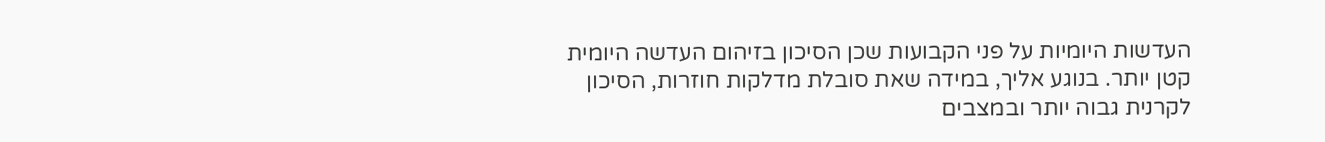העדשות היומיות על פני הקבועות שכן הסיכון בזיהום העדשה היומית קטן יותר. בנוגע אליך, במידה שאת סובלת מדלקות חוזרות, הסיכון לקרנית גבוה יותר ובמצבים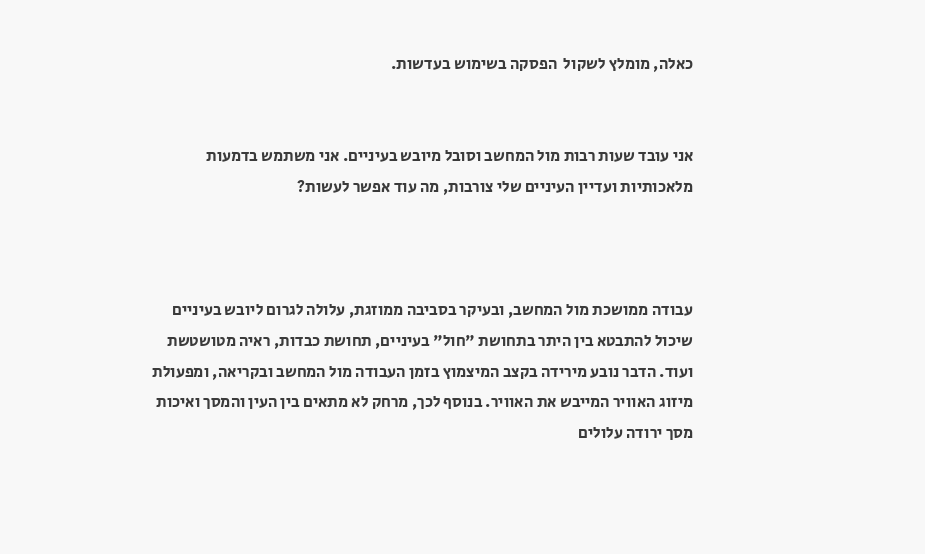כאלה, מומלץ לשקול  הפסקה בשימוש בעדשות.


אני עובד שעות רבות מול המחשב וסובל מיובש בעיניים. אני משתמש בדמעות מלאכותיות ועדיין העיניים שלי צורבות, מה עוד אפשר לעשות?



עבודה ממושכת מול המחשב, ובעיקר בסביבה ממוזגת, עלולה לגרום ליובש בעיניים שיכול להתבטא בין היתר בתחושת "חול" בעיניים, תחושת כבדות, ראיה מטושטשת ועוד. הדבר נובע מירידה בקצב המיצמוץ בזמן העבודה מול המחשב ובקריאה, ומפעולת מיזוג האוויר המייבש את האוויר. בנוסף לכך, מרחק לא מתאים בין העין והמסך ואיכות מסך ירודה עלולים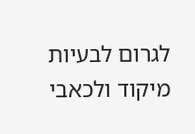לגרום לבעיות מיקוד ולכאבי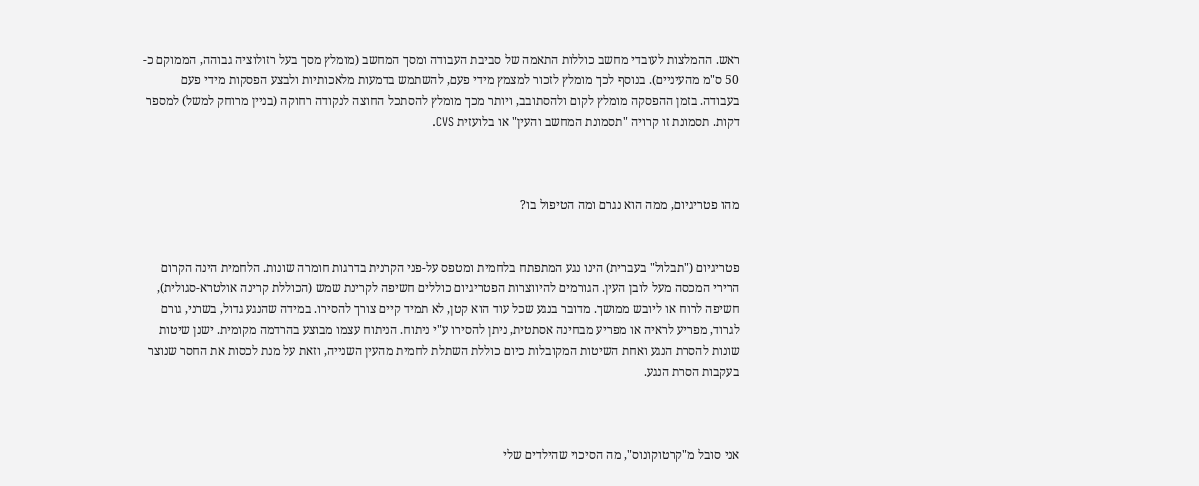ראש. ההמלצות לעובדי מחשב כוללות התאמה של סביבת העבודה ומסך המחשב (מומלץ מסך בעל רזולוציה גבוהה, הממוקם כ- 50 ס"מ מהעיניים). בנוסף לכך מומלץ לזכור למצמץ מידי פעם, להשתמש בדמעות מלאכותיות ולבצע הפסקות מידי פעם בעבודה. בזמן ההפסקה מומלץ לקום ולהסתובב, ויותר מכך מומלץ להסתכל החוצה לנקודה רחוקה (בניין מרוחק למשל) למספר דקות. תסמונת זו קרויה "תסמונת המחשב והעין" או בלועזית CVS.



מהו פטריגיום, ממה הוא נגרם ומה הטיפול בו?


פטריגיום ("תבלול" בעברית) הינו נגע המתפתח בלחמית ומטפס על-פני הקרנית בדרגות חומרה שונות. הלחמית הינה הקרום הרירי המכסה מעל לובן העין. הגורמים להיווצרות הפטריגיום כוללים חשיפה לקרינת שמש (הכוללת קרינה אולטרא-סגולית), חשיפה לרוח או ליובש ממושך. מדובר בנגע שכל עוד הוא קטן, לא תמיד קיים צורך להסירו. במידה שהנגע גדול, בשרני, גורם לגרוד, מפריע לראיה או מפריע מבחינה אסתטית, ניתן להסירו ע"י ניתוח. הניתוח עצמו מבוצע בהרדמה מקומית. ישנן שיטות שונות להסרת הנגע ואחת השיטות המקובלות כיום כוללת השתלת לחמית מהעין השנייה, וזאת על מנת לכסות את החסר שנוצר בעקבות הסרת הנגע.



אני סובל מ"קרטוקונוס", מה הסיכוי שהילדים שלי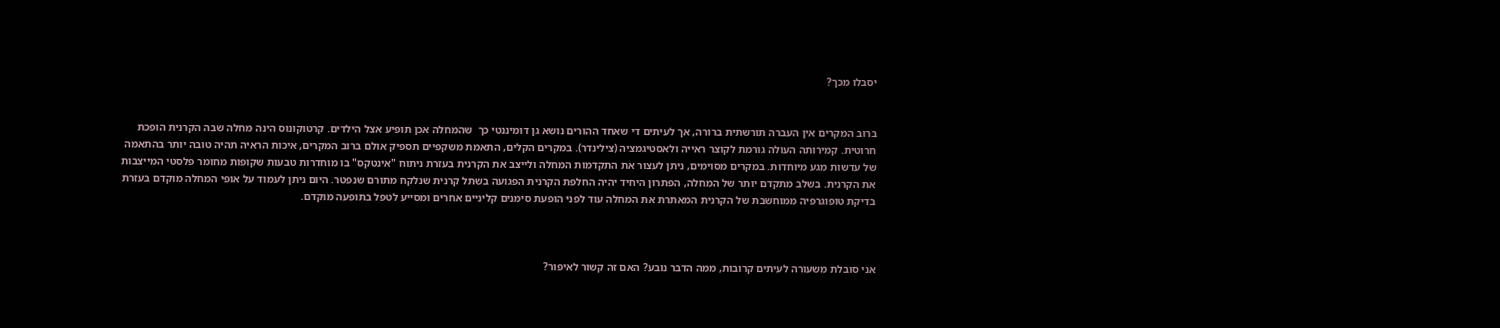יסבלו מכך?


ברוב המקרים אין העברה תורשתית ברורה, אך לעיתים די שאחד ההורים נושא גן דומיננטי כך  שהמחלה אכן תופיע אצל הילדים. קרטוקונוס הינה מחלה שבה הקרנית הופכת חרוטית. קמירותה העולה גורמת לקוצר ראייה ולאסטיגמציה (צילינדר). במקרים הקלים, התאמת משקפיים תספיק אולם ברוב המקרים, איכות הראיה תהיה טובה יותר בהתאמה של עדשות מגע מיוחדות. במקרים מסוימים, ניתן לעצור את התקדמות המחלה ולייצב את הקרנית בעזרת ניתוח "אינטקס" בו מוחדרות טבעות שקופות מחומר פלסטי המייצבות את הקרנית. בשלב מתקדם יותר של המחלה, הפתרון היחיד יהיה החלפת הקרנית הפגועה בשתל קרנית שנלקח מתורם שנפטר. היום ניתן לעמוד על אופי המחלה מוקדם בעזרת בדיקת טופוגרפיה ממוחשבת של הקרנית המאתרת את המחלה עוד לפני הופעת סימנים קליניים אחרים ומסייע לטפל בתופעה מוקדם.



אני סובלת משעורה לעיתים קרובות, ממה הדבר נובע? האם זה קשור לאיפור?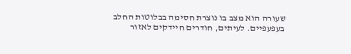שעורה הוא מצב בו נוצרת חסימה בבלוטות החלב בעפעפיים. לעיתים, חודרים חיידקים לאזור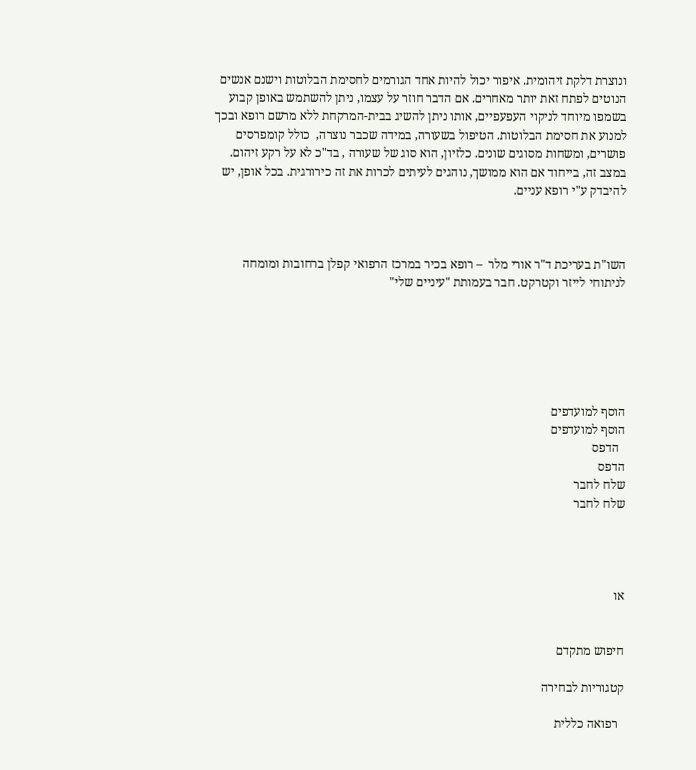ונוצרת דלקת זיהומית. איפור יכול להיות אחד הגורמים לחסימת הבלוטות וישנם אנשים הנוטים לפתח זאת יותר מאחרים. אם הדבר חוזר על עצמו, ניתן להשתמש באופן קבוע בשמפו מיוחד לניקוי העפעפיים, אותו ניתן להשיג בבית-המרקחת ללא מרשם רופא ובכך למנוע את חסימת הבלוטות. הטיפול בשעורה, במידה שכבר נוצרה,  כולל קומפרסים פושרים, ומשחות מסוגים שונים. כלזיון, הוא סוג של שעורה , בד"כ לא על רקע זיהום. במצב זה, בייחוד אם הוא ממושך, נוהגים לעיתים לכרות את זה כירורגית. בכל אופן, יש להיבדק ע"י רופא עניים.



השו"ת בעריכת ד"ר אורי מלר  – רופא בכיר במרכז הרפואי קפלן ברחובות ומומחה לניתוחי לייזר וקטרקט. חבר בעמותת "עיניים שלי"






הוסף למועדפים
הוסף למועדפים
  הדפס
הדפס
שלח לחבר
שלח לחבר




או


חיפוש מתקדם

קטגוריות לבחירה

  רפואה כללית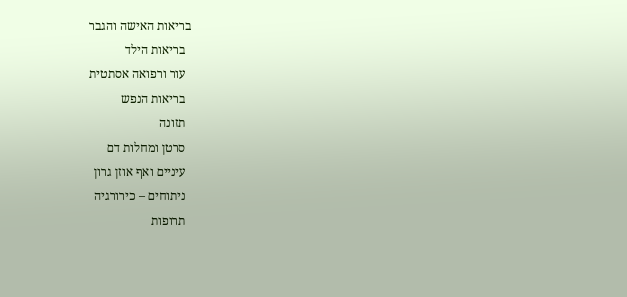בריאות האישה והגבר
  בריאות הילד
  עור ורפואה אסתטית
  בריאות הנפש
  תזונה
  סרטן ומחלות דם
  עיניים ואף אוזן גרון
  ניתוחים – כירורגיה
  תרופות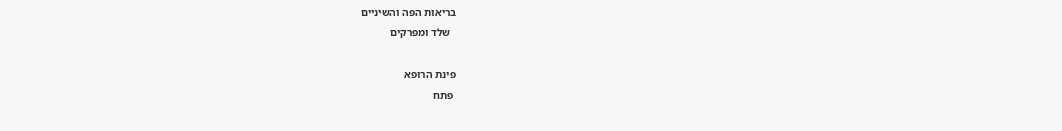בריאות הפה והשיניים
  שלד ומפרקים

פינת הרופא
 פתח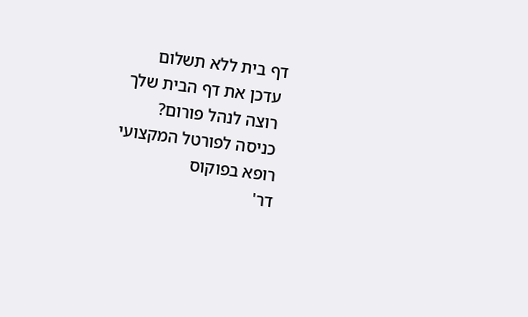דף בית ללא תשלום
 עדכן את דף הבית שלך
 רוצה לנהל פורום?
 כניסה לפורטל המקצועי
רופא בפוקוס
דר'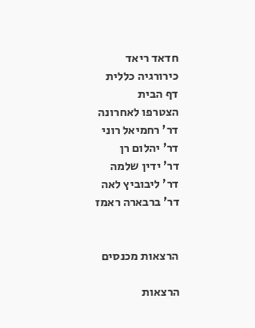חדאד ריאד
כירורגיה כללית
דף הבית
הצטרפו לאחרונה
דר' רחמיאל רוני
דר' יהלום רן
דר' ידין שלמה
דר' ליבוביץ לאה
דר' ברבארה ראמז


הרצאות מכנסים

הרצאות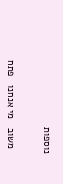נוספות


  משוב   מי אנחנו   פתח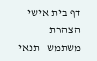דף בית אישי   הצהרת משתמש   תנאי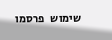שימוש   פרסמו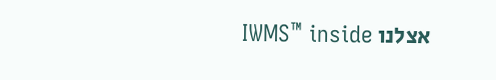אצלנו IWMS™ inside